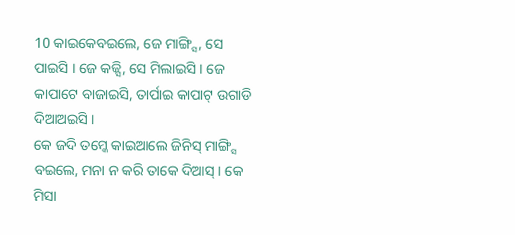10 କାଇକେବଇଲେ, ଜେ ମାଙ୍ଗ୍ସି, ସେ ପାଇସି । ଜେ କଜ୍ସି, ସେ ମିଲାଇସି । ଜେ କାପାଟେ ବାଜାଇସି, ତାର୍ପାଇ କାପାଟ୍ ଉଗାଡି ଦିଆଅଇସି ।
କେ ଜଦି ତମ୍କେ କାଇଆଲେ ଜିନିସ୍ ମାଙ୍ଗ୍ସି ବଇଲେ, ମନା ନ କରି ତାକେ ଦିଆସ୍ । କେ ମିସା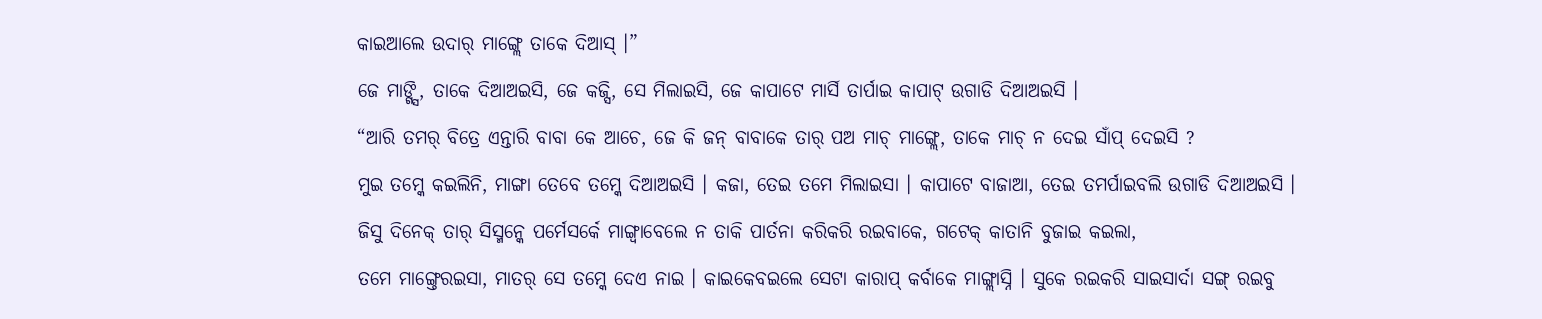କାଇଆଲେ ଉଦାର୍ ମାଙ୍ଗ୍ଲେ ତାକେ ଦିଆସ୍ ।”
ଜେ ମାଙ୍ଗ୍ସି, ତାକେ ଦିଆଅଇସି, ଜେ କଜ୍ସି, ସେ ମିଲାଇସି, ଜେ କାପାଟେ ମାର୍ସି ତାର୍ପାଇ କାପାଟ୍ ଉଗାଡି ଦିଆଅଇସି ।
“ଆରି ତମର୍ ବିତ୍ରେ ଏନ୍ତାରି ବାବା କେ ଆଚେ, ଜେ କି ଜନ୍ ବାବାକେ ତାର୍ ପଅ ମାଚ୍ ମାଙ୍ଗ୍ଲେ, ତାକେ ମାଚ୍ ନ ଦେଇ ସାଁପ୍ ଦେଇସି ?
ମୁଇ ତମ୍କେ କଇଲିନି, ମାଙ୍ଗା ତେବେ ତମ୍କେ ଦିଆଅଇସି । କଜା, ତେଇ ତମେ ମିଲାଇସା । କାପାଟେ ବାଜାଆ, ତେଇ ତମର୍ପାଇବଲି ଉଗାଡି ଦିଆଅଇସି ।
ଜିସୁ ଦିନେକ୍ ତାର୍ ସିସ୍ମନ୍କେ ପର୍ମେସର୍କେ ମାଙ୍ଗ୍ବାବେଲେ ନ ତାକି ପାର୍ତନା କରିକରି ରଇବାକେ, ଗଟେକ୍ କାତାନି ବୁଜାଇ କଇଲା,
ତମେ ମାଙ୍ଗ୍ତେରଇସା, ମାତର୍ ସେ ତମ୍କେ ଦେଏ ନାଇ । କାଇକେବଇଲେ ସେଟା କାରାପ୍ କର୍ବାକେ ମାଙ୍ଗ୍ଲାସ୍ନି । ସୁକେ ରଇକରି ସାଇସାର୍ଦା ସଙ୍ଗ୍ ରଇବୁ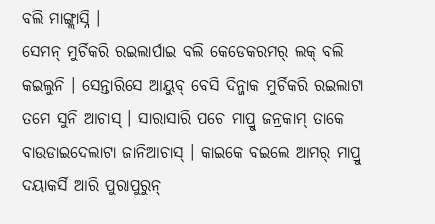ବଲି ମାଙ୍ଗ୍ଲାସ୍ନି ।
ସେମନ୍ ମୁର୍ଚିକରି ରଇଲାର୍ପାଇ ବଲି କେଡେକରମର୍ ଲକ୍ ବଲି କଇଲୁନି । ସେନ୍ତାରିସେ ଆୟୁବ୍ ବେସି ଦିନ୍ଜାକ ମୁର୍ଚିକରି ରଇଲାଟା ତମେ ସୁନି ଆଚାସ୍ । ସାରାସାରି ପଚେ ମାପ୍ରୁ ଜନ୍ରକାମ୍ ତାକେ ବାଉଡାଇଦେଲାଟା ଜାନିଆଚାସ୍ । କାଇକେ ବଇଲେ ଆମର୍ ମାପ୍ରୁ ଦୟାକର୍ସି ଆରି ପୁରାପୁରୁନ୍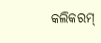କଲିକରମ୍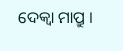ଦେକ୍ବା ମାପ୍ରୁ ।